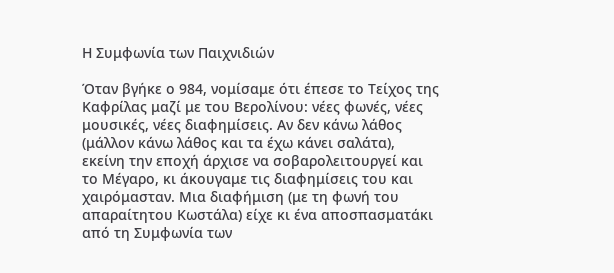Η Συμφωνία των Παιχνιδιών

Όταν βγήκε ο 984, νομίσαμε ότι έπεσε το Τείχος της Καφρίλας μαζί με του Βερολίνου: νέες φωνές, νέες μουσικές, νέες διαφημίσεις. Αν δεν κάνω λάθος (μάλλον κάνω λάθος και τα έχω κάνει σαλάτα), εκείνη την εποχή άρχισε να σοβαρολειτουργεί και το Μέγαρο, κι άκουγαμε τις διαφημίσεις του και χαιρόμασταν. Μια διαφήμιση (με τη φωνή του απαραίτητου Κωστάλα) είχε κι ένα αποσπασματάκι από τη Συμφωνία των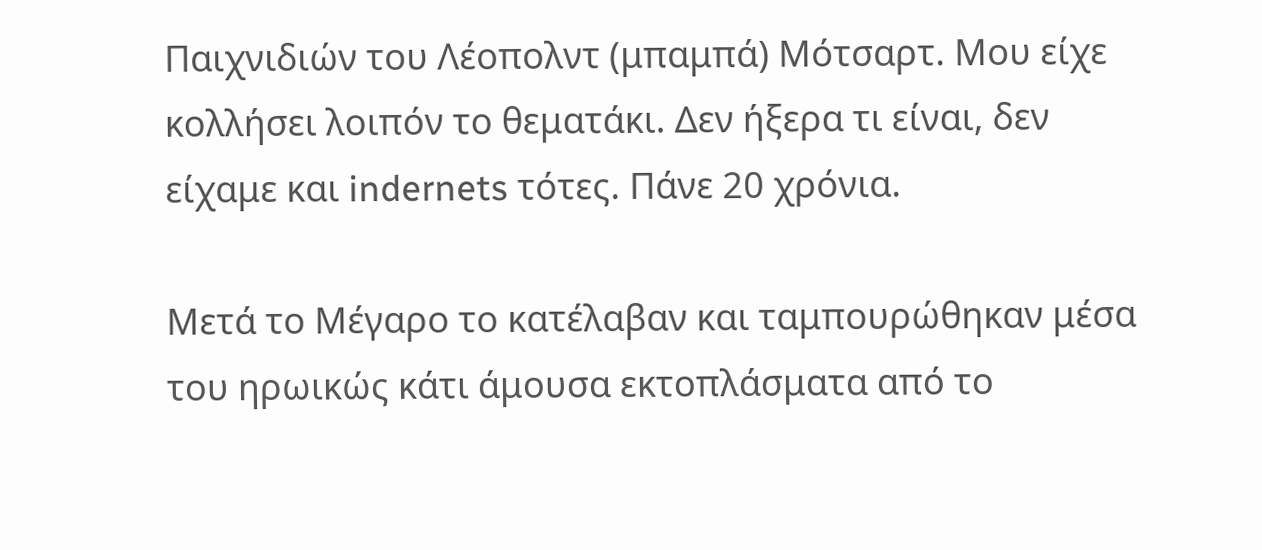Παιχνιδιών του Λέοπολντ (μπαμπά) Μότσαρτ. Μου είχε κολλήσει λοιπόν το θεματάκι. Δεν ήξερα τι είναι, δεν είχαμε και indernets τότες. Πάνε 20 χρόνια.

Μετά το Μέγαρο το κατέλαβαν και ταμπουρώθηκαν μέσα του ηρωικώς κάτι άμουσα εκτοπλάσματα από το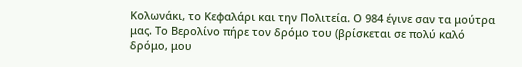Κολωνάκι, το Κεφαλάρι και την Πολιτεία. Ο 984 έγινε σαν τα μούτρα μας. Το Βερολίνο πήρε τον δρόμο του (βρίσκεται σε πολύ καλό δρόμο, μου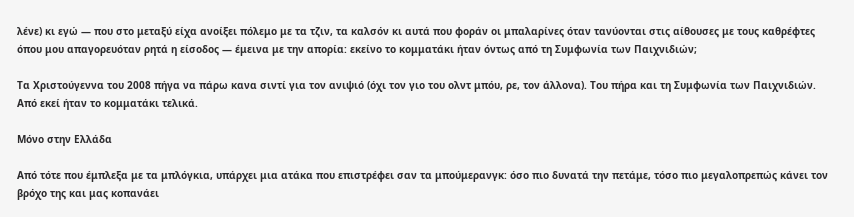λένε) κι εγώ — που στο μεταξύ είχα ανοίξει πόλεμο με τα τζιν, τα καλσόν κι αυτά που φοράν οι μπαλαρίνες όταν τανύονται στις αίθουσες με τους καθρέφτες όπου μου απαγορευόταν ρητά η είσοδος — έμεινα με την απορία: εκείνο το κομματάκι ήταν όντως από τη Συμφωνία των Παιχνιδιών;

Τα Χριστούγεννα του 2008 πήγα να πάρω κανα σιντί για τον ανιψιό (όχι τον γιο του ολντ μπόυ, ρε, τον άλλονα). Του πήρα και τη Συμφωνία των Παιχνιδιών. Από εκεί ήταν το κομματάκι τελικά.

Μόνο στην Ελλάδα

Από τότε που έμπλεξα με τα μπλόγκια, υπάρχει μια ατάκα που επιστρέφει σαν τα μπούμερανγκ: όσο πιο δυνατά την πετάμε, τόσο πιο μεγαλοπρεπώς κάνει τον βρόχο της και μας κοπανάει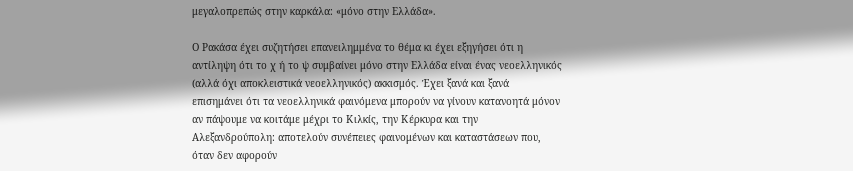μεγαλοπρεπώς στην καρκάλα: «μόνο στην Ελλάδα».

Ο Ρακάσα έχει συζητήσει επανειλημμένα το θέμα κι έχει εξηγήσει ότι η αντίληψη ότι το χ ή το ψ συμβαίνει μόνο στην Ελλάδα είναι ένας νεοελληνικός (αλλά όχι αποκλειστικά νεοελληνικός) ακκισμός. Έχει ξανά και ξανά επισημάνει ότι τα νεοελληνικά φαινόμενα μπορούν να γίνουν κατανοητά μόνον αν πάψουμε να κοιτάμε μέχρι το Κιλκίς, την Κέρκυρα και την Αλεξανδρούπολη: αποτελούν συνέπειες φαινομένων και καταστάσεων που, όταν δεν αφορούν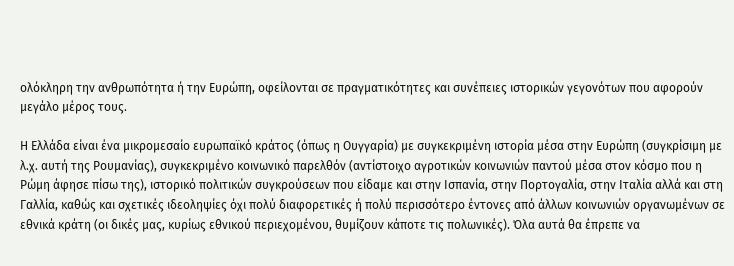ολόκληρη την ανθρωπότητα ή την Ευρώπη, οφείλονται σε πραγματικότητες και συνέπειες ιστορικών γεγονότων που αφορούν μεγάλο μέρος τους.

Η Ελλάδα είναι ένα μικρομεσαίο ευρωπαϊκό κράτος (όπως η Ουγγαρία) με συγκεκριμένη ιστορία μέσα στην Ευρώπη (συγκρίσιμη με λ.χ. αυτή της Ρουμανίας), συγκεκριμένο κοινωνικό παρελθόν (αντίστοιχο αγροτικών κοινωνιών παντού μέσα στον κόσμο που η Ρώμη άφησε πίσω της), ιστορικό πολιτικών συγκρούσεων που είδαμε και στην Ισπανία, στην Πορτογαλία, στην Ιταλία αλλά και στη Γαλλία, καθώς και σχετικές ιδεοληψίες όχι πολύ διαφορετικές ή πολύ περισσότερο έντονες από άλλων κοινωνιών οργανωμένων σε εθνικά κράτη (οι δικές μας, κυρίως εθνικού περιεχομένου, θυμίζουν κάποτε τις πολωνικές). Όλα αυτά θα έπρεπε να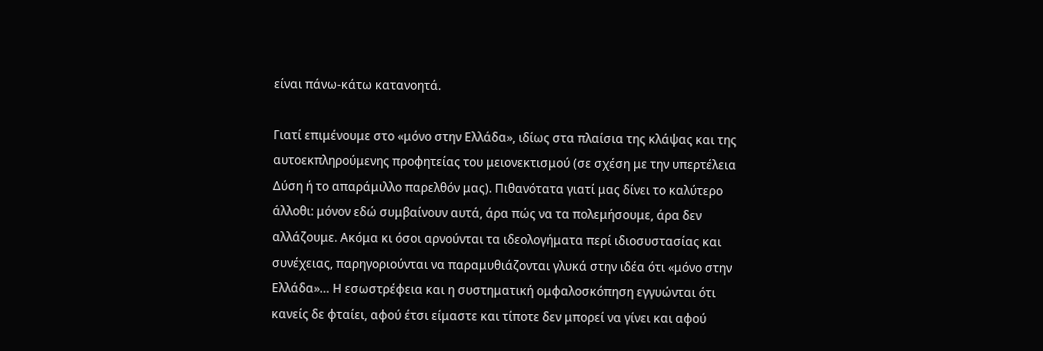είναι πάνω-κάτω κατανοητά.

Γιατί επιμένουμε στο «μόνο στην Ελλάδα», ιδίως στα πλαίσια της κλάψας και της αυτοεκπληρούμενης προφητείας του μειονεκτισμού (σε σχέση με την υπερτέλεια Δύση ή το απαράμιλλο παρελθόν μας). Πιθανότατα γιατί μας δίνει το καλύτερο άλλοθι: μόνον εδώ συμβαίνουν αυτά, άρα πώς να τα πολεμήσουμε, άρα δεν αλλάζουμε. Ακόμα κι όσοι αρνούνται τα ιδεολογήματα περί ιδιοσυστασίας και συνέχειας, παρηγοριούνται να παραμυθιάζονται γλυκά στην ιδέα ότι «μόνο στην Ελλάδα»… Η εσωστρέφεια και η συστηματική ομφαλοσκόπηση εγγυώνται ότι κανείς δε φταίει, αφού έτσι είμαστε και τίποτε δεν μπορεί να γίνει και αφού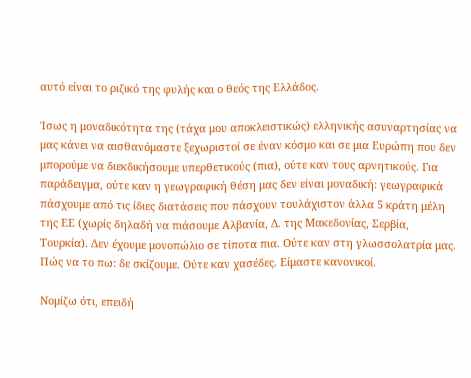αυτό είναι το ριζικό της φυλής και ο θεός της Ελλάδος.

Ίσως η μοναδικότητα της (τάχα μου αποκλειστικώς) ελληνικής ασυναρτησίας να μας κάνει να αισθανόμαστε ξεχωριστοί σε έναν κόσμο και σε μια Ευρώπη που δεν μπορούμε να διεκδικήσουμε υπερθετικούς (πια), ούτε καν τους αρνητικούς. Για παράδειγμα, ούτε καν η γεωγραφική θέση μας δεν είναι μοναδική: γεωγραφικά πάσχουμε από τις ίδιες διατάσεις που πάσχουν τουλάχιστον άλλα 5 κράτη μέλη της ΕΕ (χωρίς δηλαδή να πιάσουμε Αλβανία, Δ. της Μακεδονίας, Σερβία, Τουρκία). Δεν έχουμε μονοπώλιο σε τίποτα πια. Ούτε καν στη γλωσσολατρία μας. Πώς να το πω: δε σκίζουμε. Ούτε καν χασέδες. Είμαστε κανονικοί.

Νομίζω ότι, επειδή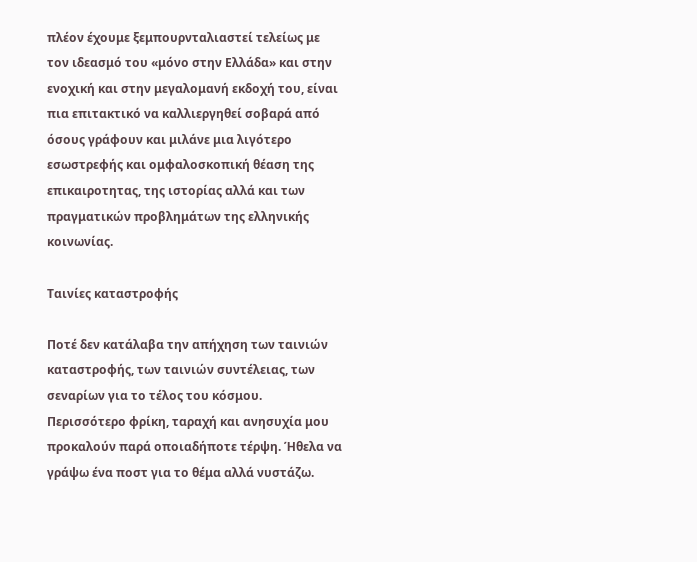πλέον έχουμε ξεμπουρνταλιαστεί τελείως με τον ιδεασμό του «μόνο στην Ελλάδα» και στην ενοχική και στην μεγαλομανή εκδοχή του, είναι πια επιτακτικό να καλλιεργηθεί σοβαρά από όσους γράφουν και μιλάνε μια λιγότερο εσωστρεφής και ομφαλοσκοπική θέαση της επικαιροτητας, της ιστορίας αλλά και των πραγματικών προβλημάτων της ελληνικής κοινωνίας.

Ταινίες καταστροφής

Ποτέ δεν κατάλαβα την απήχηση των ταινιών καταστροφής, των ταινιών συντέλειας, των σεναρίων για το τέλος του κόσμου. Περισσότερο φρίκη, ταραχή και ανησυχία μου προκαλούν παρά οποιαδήποτε τέρψη. Ήθελα να γράψω ένα ποστ για το θέμα αλλά νυστάζω.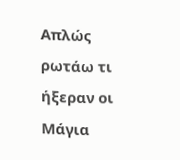Απλώς ρωτάω τι ήξεραν οι Μάγια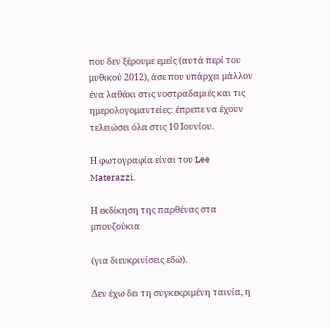που δεν ξέρουμε εμείς (αυτά περί του μυθικού 2012), άσε που υπάρχει μάλλον ένα λαθάκι στις νοστραδαμιές και τις ημερολογομαντείες: έπρεπε να έχουν τελειώσει όλα στις 10 Ιουνίου.

Η φωτογραφία είναι του Lee Materazzi.

Η εκδίκηση της παρθένας στα μπουζούκια

(για διευκρινίσεις εδώ).

Δεν έχω δει τη συγκεκριμένη ταινία, η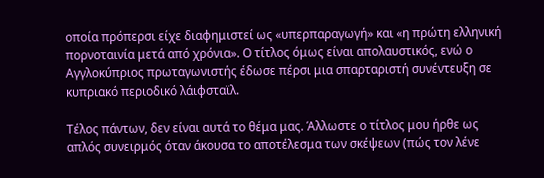οποία πρόπερσι είχε διαφημιστεί ως «υπερπαραγωγή» και «η πρώτη ελληνική πορνοταινία μετά από χρόνια». Ο τίτλος όμως είναι απολαυστικός, ενώ ο Αγγλοκύπριος πρωταγωνιστής έδωσε πέρσι μια σπαρταριστή συνέντευξη σε κυπριακό περιοδικό λάιφσταϊλ.

Τέλος πάντων, δεν είναι αυτά το θέμα μας. Άλλωστε ο τίτλος μου ήρθε ως απλός συνειρμός όταν άκουσα το αποτέλεσμα των σκέψεων (πώς τον λένε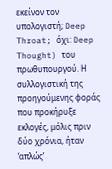εκείνον τον υπολογιστή; Deep Throat; όχι: Deep Thought) του πρωθυπουργού. Η συλλογιστική της προηγούμενης φοράς που προκήρυξε εκλογές, μόλις πριν δύο χρόνια, ήταν ‘απλώς’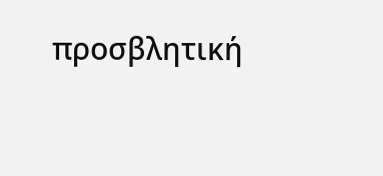προσβλητική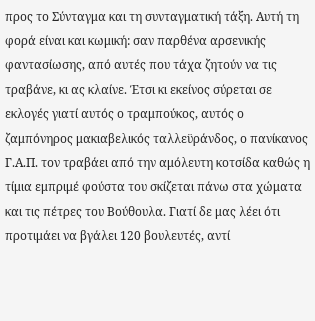προς το Σύνταγμα και τη συνταγματική τάξη. Αυτή τη φορά είναι και κωμική: σαν παρθένα αρσενικής φαντασίωσης, από αυτές που τάχα ζητούν να τις τραβάνε, κι ας κλαίνε. Έτσι κι εκείνος σύρεται σε εκλογές γιατί αυτός ο τραμπούκος, αυτός ο ζαμπόνηρος μακιαβελικός ταλλεϋράνδος, ο πανίκανος Γ.Α.Π. τον τραβάει από την αμόλευτη κοτσίδα καθώς η τίμια εμπριμέ φούστα του σκίζεται πάνω στα χώματα και τις πέτρες του Βούθουλα. Γιατί δε μας λέει ότι προτιμάει να βγάλει 120 βουλευτές, αντί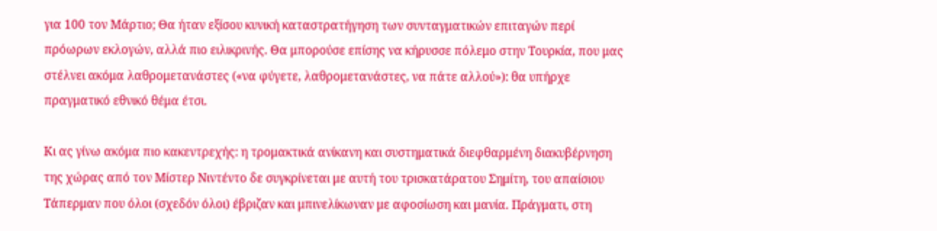για 100 τον Μάρτιο; Θα ήταν εξίσου κυνική καταστρατήγηση των συνταγματικών επιταγών περί πρόωρων εκλογών, αλλά πιο ειλικρινής. Θα μπορούσε επίσης να κήρυσσε πόλεμο στην Τουρκία, που μας στέλνει ακόμα λαθρομετανάστες («να φύγετε, λαθρομετανάστες, να πάτε αλλού»): θα υπήρχε πραγματικό εθνικό θέμα έτσι.

Κι ας γίνω ακόμα πιο κακεντρεχής: η τρομακτικά ανίκανη και συστηματικά διεφθαρμένη διακυβέρνηση της χώρας από τον Μίστερ Νιντέντο δε συγκρίνεται με αυτή του τρισκατάρατου Σημίτη, του απαίσιου Τάπερμαν που όλοι (σχεδόν όλοι) έβριζαν και μπινελίκωναν με αφοσίωση και μανία. Πράγματι, στη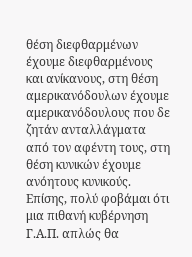θέση διεφθαρμένων έχουμε διεφθαρμένους και ανίκανους, στη θέση αμερικανόδουλων έχουμε αμερικανόδουλους που δε ζητάν ανταλλάγματα από τον αφέντη τους, στη θέση κυνικών έχουμε ανόητους κυνικούς. Επίσης, πολύ φοβάμαι ότι μια πιθανή κυβέρνηση Γ.Α.Π. απλώς θα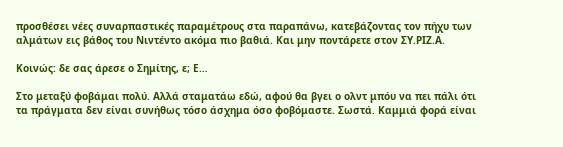προσθέσει νέες συναρπαστικές παραμέτρους στα παραπάνω, κατεβάζοντας τον πήχυ των αλμάτων εις βάθος του Νιντέντο ακόμα πιο βαθιά. Και μην ποντάρετε στον ΣΥ.ΡΙΖ.Α.

Κοινώς: δε σας άρεσε ο Σημίτης, ε; Ε…

Στο μεταξύ φοβάμαι πολύ. Αλλά σταματάω εδώ, αφού θα βγει ο ολντ μπόυ να πει πάλι ότι τα πράγματα δεν είναι συνήθως τόσο άσχημα όσο φοβόμαστε. Σωστά. Καμμιά φορά είναι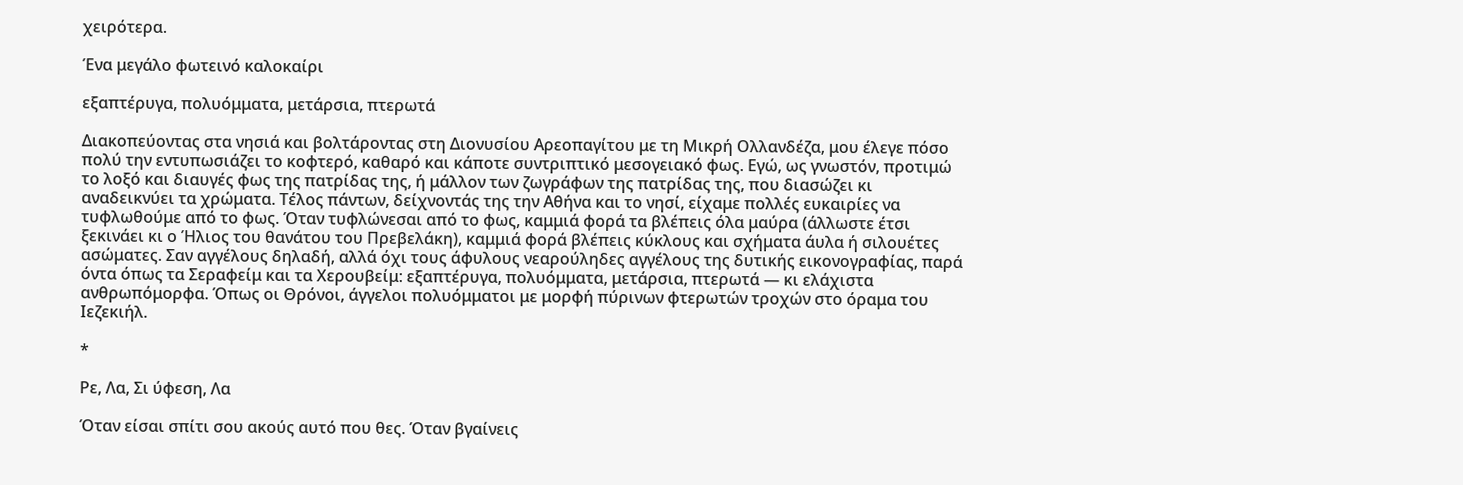χειρότερα.

Ένα μεγάλο φωτεινό καλοκαίρι

εξαπτέρυγα, πολυόμματα, μετάρσια, πτερωτά

Διακοπεύοντας στα νησιά και βολτάροντας στη Διονυσίου Αρεοπαγίτου με τη Μικρή Ολλανδέζα, μου έλεγε πόσο πολύ την εντυπωσιάζει το κοφτερό, καθαρό και κάποτε συντριπτικό μεσογειακό φως. Εγώ, ως γνωστόν, προτιμώ το λοξό και διαυγές φως της πατρίδας της, ή μάλλον των ζωγράφων της πατρίδας της, που διασώζει κι αναδεικνύει τα χρώματα. Τέλος πάντων, δείχνοντάς της την Αθήνα και το νησί, είχαμε πολλές ευκαιρίες να τυφλωθούμε από το φως. Όταν τυφλώνεσαι από το φως, καμμιά φορά τα βλέπεις όλα μαύρα (άλλωστε έτσι ξεκινάει κι ο Ήλιος του θανάτου του Πρεβελάκη), καμμιά φορά βλέπεις κύκλους και σχήματα άυλα ή σιλουέτες ασώματες. Σαν αγγέλους δηλαδή, αλλά όχι τους άφυλους νεαρούληδες αγγέλους της δυτικής εικονογραφίας, παρά όντα όπως τα Σεραφείμ και τα Χερουβείμ: εξαπτέρυγα, πολυόμματα, μετάρσια, πτερωτά — κι ελάχιστα ανθρωπόμορφα. Όπως οι Θρόνοι, άγγελοι πολυόμματοι με μορφή πύρινων φτερωτών τροχών στο όραμα του Ιεζεκιήλ.

*

Ρε, Λα, Σι ύφεση, Λα

Όταν είσαι σπίτι σου ακούς αυτό που θες. Όταν βγαίνεις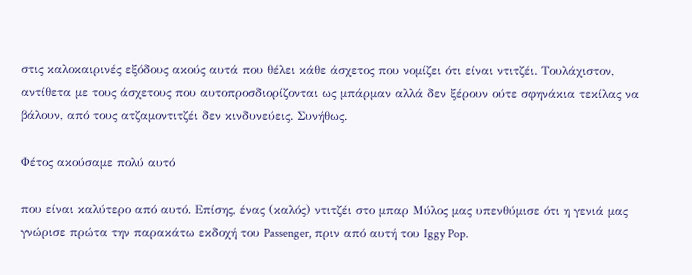στις καλοκαιρινές εξόδους ακούς αυτά που θέλει κάθε άσχετος που νομίζει ότι είναι ντιτζέι. Τουλάχιστον, αντίθετα με τους άσχετους που αυτοπροσδιορίζονται ως μπάρμαν αλλά δεν ξέρουν ούτε σφηνάκια τεκίλας να βάλουν, από τους ατζαμοντιτζέι δεν κινδυνεύεις. Συνήθως.

Φέτος ακούσαμε πολύ αυτό

που είναι καλύτερο από αυτό. Επίσης, ένας (καλός) ντιτζέι στο μπαρ Μύλος μας υπενθύμισε ότι η γενιά μας γνώρισε πρώτα την παρακάτω εκδοχή του Passenger, πριν από αυτή του Iggy Pop.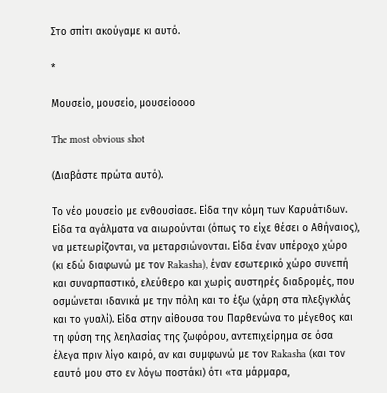Στο σπίτι ακούγαμε κι αυτό.

*

Μουσείο, μουσείο, μουσείοοοο

The most obvious shot

(Διαβάστε πρώτα αυτό).

Το νέο μουσείο με ενθουσίασε. Είδα την κόμη των Καρυάτιδων. Είδα τα αγάλματα να αιωρούνται (όπως το είχε θέσει ο Αθήναιος), να μετεωρίζονται, να μεταρσιώνονται. Είδα έναν υπέροχο χώρο (κι εδώ διαφωνώ με τον Rakasha), έναν εσωτερικό χώρο συνεπή και συναρπαστικό, ελεύθερο και χωρίς αυστηρές διαδρομές, που οσμώνεται ιδανικά με την πόλη και το έξω (χάρη στα πλεξιγκλάς και το γυαλί). Είδα στην αίθουσα του Παρθενώνα το μέγεθος και τη φύση της λεηλασίας της ζωφόρου, αντεπιχείρημα σε όσα έλεγα πριν λίγο καιρό, αν και συμφωνώ με τον Rakasha (και τον εαυτό μου στο εν λόγω ποστάκι) ότι «τα μάρμαρα,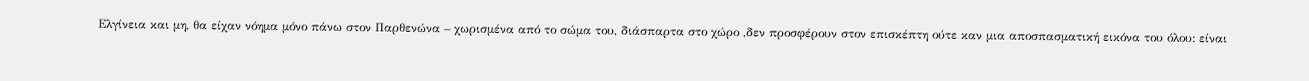Ελγίνεια και μη, θα είχαν νόημα μόνο πάνω στον Παρθενώνα – χωρισμένα από το σώμα του, διάσπαρτα στο χώρο ,δεν προσφέρουν στον επισκέπτη ούτε καν μια αποσπασματική εικόνα του όλου: είναι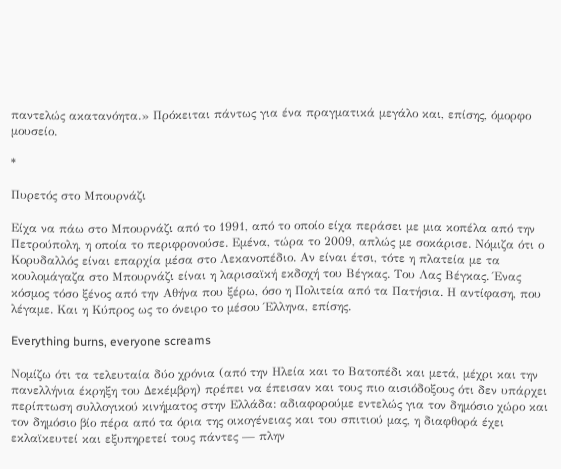παντελώς ακατανόητα.» Πρόκειται πάντως για ένα πραγματικά μεγάλο και, επίσης, όμορφο μουσείο.

*

Πυρετός στο Μπουρνάζι

Είχα να πάω στο Μπουρνάζι από το 1991, από το οποίο είχα περάσει με μια κοπέλα από την Πετρούπολη, η οποία το περιφρονούσε. Εμένα, τώρα το 2009, απλώς με σοκάρισε. Νόμιζα ότι ο Κορυδαλλός είναι επαρχία μέσα στο Λεκανοπέδιο. Αν είναι έτσι, τότε η πλατεία με τα κουλομάγαζα στο Μπουρνάζι είναι η λαρισαϊκή εκδοχή του Βέγκας. Του Λας Βέγκας. Ένας κόσμος τόσο ξένος από την Αθήνα που ξέρω, όσο η Πολιτεία από τα Πατήσια. Η αντίφαση, που λέγαμε. Και η Κύπρος ως το όνειρο το μέσου Έλληνα, επίσης.

Everything burns, everyone screams

Νομίζω ότι τα τελευταία δύο χρόνια (από την Ηλεία και το Βατοπέδι και μετά, μέχρι και την πανελλήνια έκρηξη του Δεκέμβρη) πρέπει να έπεισαν και τους πιο αισιόδοξους ότι δεν υπάρχει περίπτωση συλλογικού κινήματος στην Ελλάδα: αδιαφορούμε εντελώς για τον δημόσιο χώρο και τον δημόσιο βίο πέρα από τα όρια της οικογένειας και του σπιτιού μας, η διαφθορά έχει εκλαϊκευτεί και εξυπηρετεί τους πάντες — πλην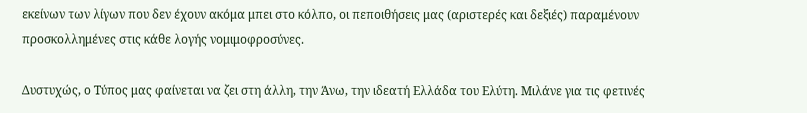εκείνων των λίγων που δεν έχουν ακόμα μπει στο κόλπο, οι πεποιθήσεις μας (αριστερές και δεξιές) παραμένουν προσκολλημένες στις κάθε λογής νομιμοφροσύνες.

Δυστυχώς, ο Τύπος μας φαίνεται να ζει στη άλλη, την Άνω, την ιδεατή Ελλάδα του Ελύτη. Μιλάνε για τις φετινές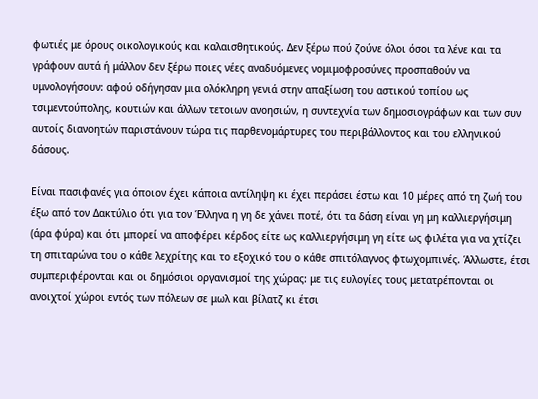φωτιές με όρους οικολογικούς και καλαισθητικούς. Δεν ξέρω πού ζούνε όλοι όσοι τα λένε και τα γράφουν αυτά ή μάλλον δεν ξέρω ποιες νέες αναδυόμενες νομιμοφροσύνες προσπαθούν να υμνολογήσουν: αφού οδήγησαν μια ολόκληρη γενιά στην απαξίωση του αστικού τοπίου ως τσιμεντούπολης, κουτιών και άλλων τετοιων ανοησιών, η συντεχνία των δημοσιογράφων και των συν αυτοίς διανοητών παριστάνουν τώρα τις παρθενομάρτυρες του περιβάλλοντος και του ελληνικού δάσους.

Είναι πασιφανές για όποιον έχει κάποια αντίληψη κι έχει περάσει έστω και 10 μέρες από τη ζωή του έξω από τον Δακτύλιο ότι για τον Έλληνα η γη δε χάνει ποτέ, ότι τα δάση είναι γη μη καλλιεργήσιμη (άρα φύρα) και ότι μπορεί να αποφέρει κέρδος είτε ως καλλιεργήσιμη γη είτε ως φιλέτα για να χτίζει τη σπιταρώνα του ο κάθε λεχρίτης και το εξοχικό του ο κάθε σπιτόλαγνος φτωχομπινές. Άλλωστε, έτσι συμπεριφέρονται και οι δημόσιοι οργανισμοί της χώρας: με τις ευλογίες τους μετατρέπονται οι ανοιχτοί χώροι εντός των πόλεων σε μωλ και βίλατζ κι έτσι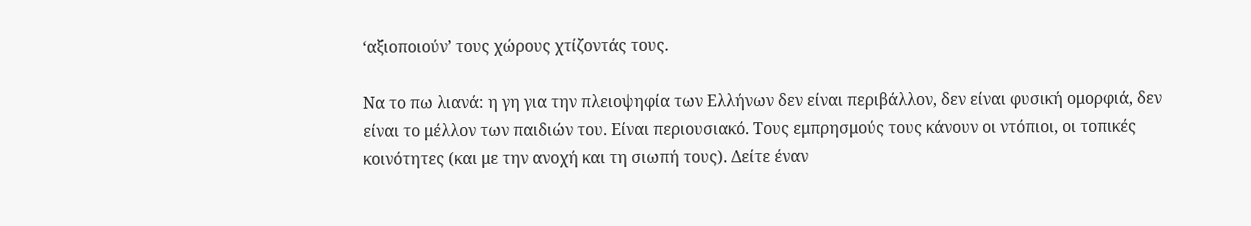‘αξιοποιούν’ τους χώρους χτίζοντάς τους.

Να το πω λιανά: η γη για την πλειοψηφία των Ελλήνων δεν είναι περιβάλλον, δεν είναι φυσική ομορφιά, δεν είναι το μέλλον των παιδιών του. Είναι περιουσιακό. Τους εμπρησμούς τους κάνουν οι ντόπιοι, οι τοπικές κοινότητες (και με την ανοχή και τη σιωπή τους). Δείτε έναν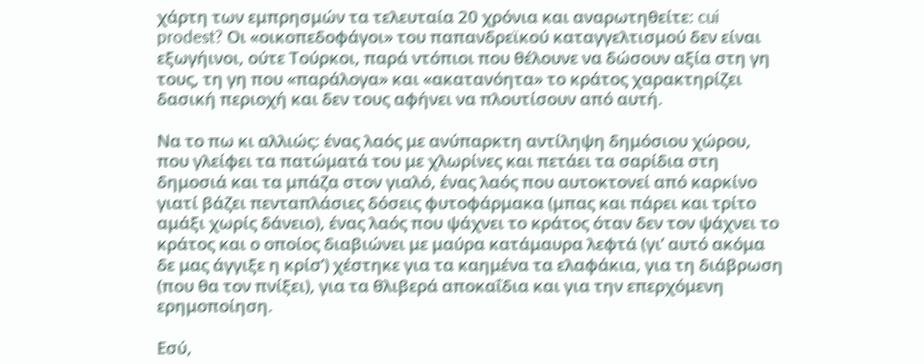χάρτη των εμπρησμών τα τελευταία 20 χρόνια και αναρωτηθείτε: cui prodest? Οι «οικοπεδοφάγοι» του παπανδρεϊκού καταγγελτισμού δεν είναι εξωγήινοι, ούτε Τούρκοι, παρά ντόπιοι που θέλουνε να δώσουν αξία στη γη τους, τη γη που «παράλογα» και «ακατανόητα» το κράτος χαρακτηρίζει δασική περιοχή και δεν τους αφήνει να πλουτίσουν από αυτή.

Να το πω κι αλλιώς: ένας λαός με ανύπαρκτη αντίληψη δημόσιου χώρου, που γλείφει τα πατώματά του με χλωρίνες και πετάει τα σαρίδια στη δημοσιά και τα μπάζα στον γιαλό, ένας λαός που αυτοκτονεί από καρκίνο γιατί βάζει πενταπλάσιες δόσεις φυτοφάρμακα (μπας και πάρει και τρίτο αμάξι χωρίς δάνειο), ένας λαός που ψάχνει το κράτος όταν δεν τον ψάχνει το κράτος και ο οποίος διαβιώνει με μαύρα κατάμαυρα λεφτά (γι’ αυτό ακόμα δε μας άγγιξε η κρίσ’) χέστηκε για τα καημένα τα ελαφάκια, για τη διάβρωση (που θα τον πνίξει), για τα θλιβερά αποκαΐδια και για την επερχόμενη ερημοποίηση.

Εσύ,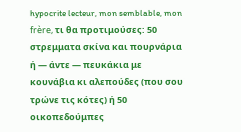hypocrite lecteur, mon semblable, mon frère, τι θα προτιμούσες: 50 στρεμματα σκίνα και πουρνάρια ή — άντε — πευκάκια με κουνάβια κι αλεπούδες (που σου τρώνε τις κότες) ή 50 οικοπεδούμπες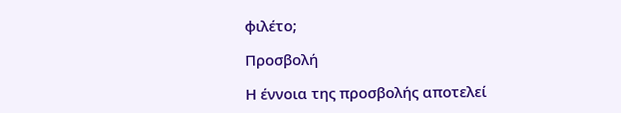φιλέτο;

Προσβολή

Η έννοια της προσβολής αποτελεί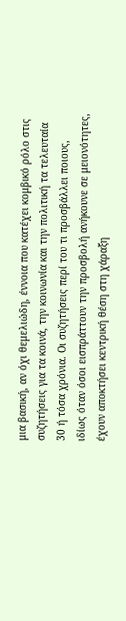μια βασική, αν όχι θεμελιώδη, έννοια που κατέχει κομβικό ρόλο στις συζητήσεις για τα κοινά, την κοινωνία και την πολιτική τα τελευταία 30 ή τόσα χρόνια. Οι συζητήσεις περί του τι προσβάλλει ποιους, ιδίως όταν όσοι εισπράττουν την προσβολή ανήκουνε σε μειονότητες, έχουν αποκτήσει κεντρική θέση στη χάραξη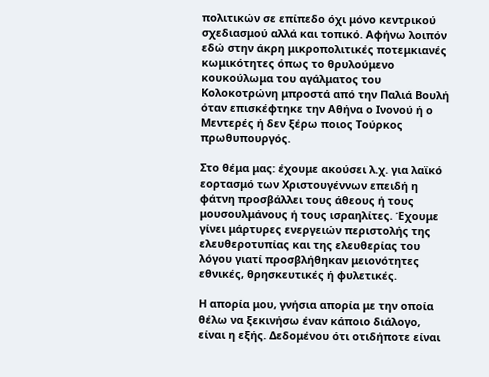πολιτικών σε επίπεδο όχι μόνο κεντρικού σχεδιασμού αλλά και τοπικό. Αφήνω λοιπόν εδώ στην άκρη μικροπολιτικές ποτεμκιανές κωμικότητες όπως το θρυλούμενο κουκούλωμα του αγάλματος του Κολοκοτρώνη μπροστά από την Παλιά Βουλή όταν επισκέφτηκε την Αθήνα ο Ινονού ή ο Μεντερές ή δεν ξέρω ποιος Τούρκος πρωθυπουργός.

Στο θέμα μας: έχουμε ακούσει λ.χ. για λαϊκό εορτασμό των Χριστουγέννων επειδή η φάτνη προσβάλλει τους άθεους ή τους μουσουλμάνους ή τους ισραηλίτες. Έχουμε γίνει μάρτυρες ενεργειών περιστολής της ελευθεροτυπίας και της ελευθερίας του λόγου γιατί προσβλήθηκαν μειονότητες εθνικές, θρησκευτικές ή φυλετικές.

Η απορία μου, γνήσια απορία με την οποία θέλω να ξεκινήσω έναν κάποιο διάλογο, είναι η εξής. Δεδομένου ότι οτιδήποτε είναι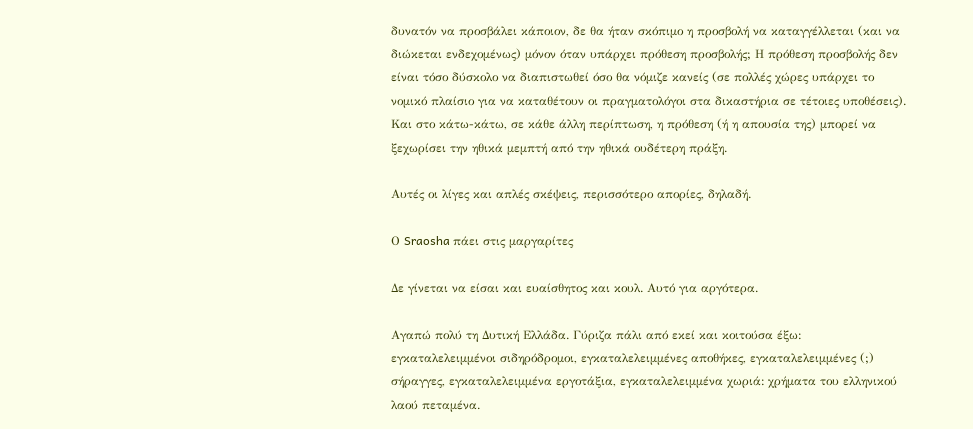δυνατόν να προσβάλει κάποιον, δε θα ήταν σκόπιμο η προσβολή να καταγγέλλεται (και να διώκεται ενδεχομένως) μόνον όταν υπάρχει πρόθεση προσβολής; Η πρόθεση προσβολής δεν είναι τόσο δύσκολο να διαπιστωθεί όσο θα νόμιζε κανείς (σε πολλές χώρες υπάρχει το νομικό πλαίσιο για να καταθέτουν οι πραγματολόγοι στα δικαστήρια σε τέτοιες υποθέσεις). Και στο κάτω-κάτω, σε κάθε άλλη περίπτωση, η πρόθεση (ή η απουσία της) μπορεί να ξεχωρίσει την ηθικά μεμπτή από την ηθικά ουδέτερη πράξη.

Αυτές οι λίγες και απλές σκέψεις, περισσότερο απορίες, δηλαδή.

Ο Sraosha πάει στις μαργαρίτες

Δε γίνεται να είσαι και ευαίσθητος και κουλ. Αυτό για αργότερα.

Αγαπώ πολύ τη Δυτική Ελλάδα. Γύριζα πάλι από εκεί και κοιτούσα έξω: εγκαταλελειμμένοι σιδηρόδρομοι, εγκαταλελειμμένες αποθήκες, εγκαταλελειμμένες (;) σήραγγες, εγκαταλελειμμένα εργοτάξια, εγκαταλελειμμένα χωριά: χρήματα του ελληνικού λαού πεταμένα.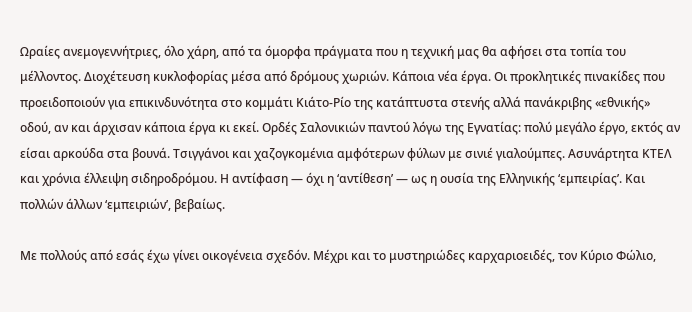Ωραίες ανεμογεννήτριες, όλο χάρη, από τα όμορφα πράγματα που η τεχνική μας θα αφήσει στα τοπία του μέλλοντος. Διοχέτευση κυκλοφορίας μέσα από δρόμους χωριών. Κάποια νέα έργα. Οι προκλητικές πινακίδες που προειδοποιούν για επικινδυνότητα στο κομμάτι Κιάτο-Ρίο της κατάπτυστα στενής αλλά πανάκριβης «εθνικής» οδού, αν και άρχισαν κάποια έργα κι εκεί. Ορδές Σαλονικιών παντού λόγω της Εγνατίας: πολύ μεγάλο έργο, εκτός αν είσαι αρκούδα στα βουνά. Τσιγγάνοι και χαζογκομένια αμφότερων φύλων με σινιέ γιαλούμπες. Ασυνάρτητα ΚΤΕΛ και χρόνια έλλειψη σιδηροδρόμου. Η αντίφαση — όχι η ‘αντίθεση’ — ως η ουσία της Ελληνικής ‘εμπειρίας’. Και πολλών άλλων ‘εμπειριών’, βεβαίως.

Με πολλούς από εσάς έχω γίνει οικογένεια σχεδόν. Μέχρι και το μυστηριώδες καρχαριοειδές, τον Κύριο Φώλιο,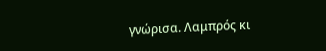γνώρισα. Λαμπρός κι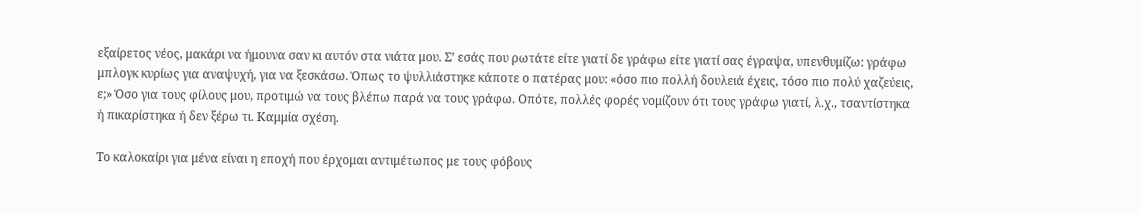εξαίρετος νέος, μακάρι να ήμουνα σαν κι αυτόν στα νιάτα μου. Σ’ εσάς που ρωτάτε είτε γιατί δε γράφω είτε γιατί σας έγραψα, υπενθυμίζω: γράφω μπλογκ κυρίως για αναψυχή, για να ξεσκάσω. Όπως το ψυλλιάστηκε κάποτε ο πατέρας μου: «όσο πιο πολλή δουλειά έχεις, τόσο πιο πολύ χαζεύεις, ε;» Όσο για τους φίλους μου, προτιμώ να τους βλέπω παρά να τους γράφω. Οπότε, πολλές φορές νομίζουν ότι τους γράφω γιατί, λ.χ., τσαντίστηκα ή πικαρίστηκα ή δεν ξέρω τι. Καμμία σχέση.

Το καλοκαίρι για μένα είναι η εποχή που έρχομαι αντιμέτωπος με τους φόβους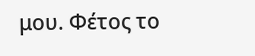μου. Φέτος το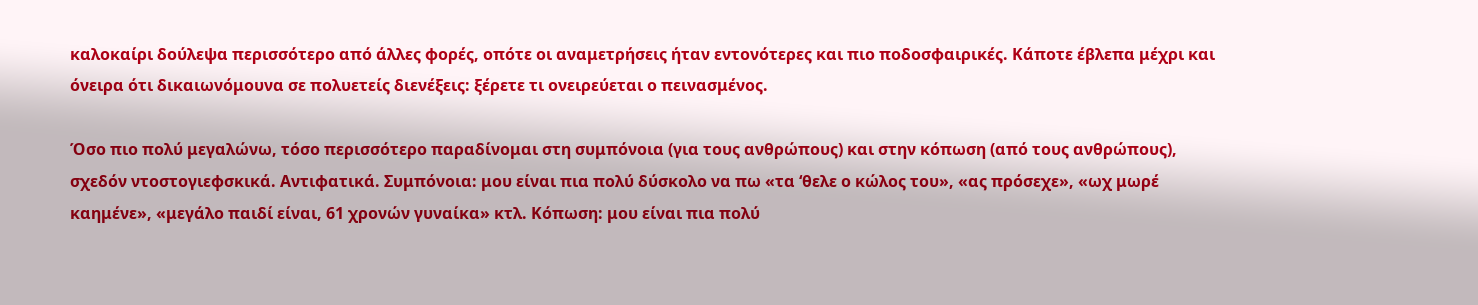καλοκαίρι δούλεψα περισσότερο από άλλες φορές, οπότε οι αναμετρήσεις ήταν εντονότερες και πιο ποδοσφαιρικές. Κάποτε έβλεπα μέχρι και όνειρα ότι δικαιωνόμουνα σε πολυετείς διενέξεις: ξέρετε τι ονειρεύεται ο πεινασμένος.

Όσο πιο πολύ μεγαλώνω, τόσο περισσότερο παραδίνομαι στη συμπόνοια (για τους ανθρώπους) και στην κόπωση (από τους ανθρώπους), σχεδόν ντοστογιεφσκικά. Αντιφατικά. Συμπόνοια: μου είναι πια πολύ δύσκολο να πω «τα ‘θελε ο κώλος του», «ας πρόσεχε», «ωχ μωρέ καημένε», «μεγάλο παιδί είναι, 61 χρονών γυναίκα» κτλ. Κόπωση: μου είναι πια πολύ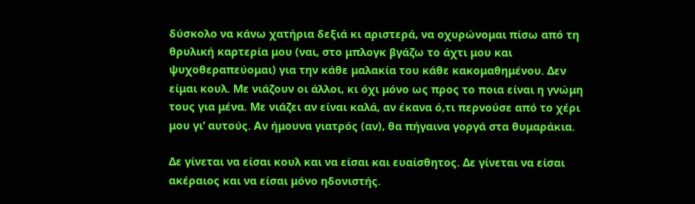δύσκολο να κάνω χατήρια δεξιά κι αριστερά, να οχυρώνομαι πίσω από τη θρυλική καρτερία μου (ναι, στο μπλογκ βγάζω το άχτι μου και ψυχοθεραπεύομαι) για την κάθε μαλακία του κάθε κακομαθημένου. Δεν είμαι κουλ. Με νιάζουν οι άλλοι, κι όχι μόνο ως προς το ποια είναι η γνώμη τους για μένα. Με νιάζει αν είναι καλά, αν έκανα ό,τι περνούσε από το χέρι μου γι’ αυτούς. Αν ήμουνα γιατρός (αν), θα πήγαινα γοργά στα θυμαράκια.

Δε γίνεται να είσαι κουλ και να είσαι και ευαίσθητος. Δε γίνεται να είσαι ακέραιος και να είσαι μόνο ηδονιστής.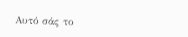Αυτό σάς το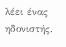λέει ένας ηδονιστής.